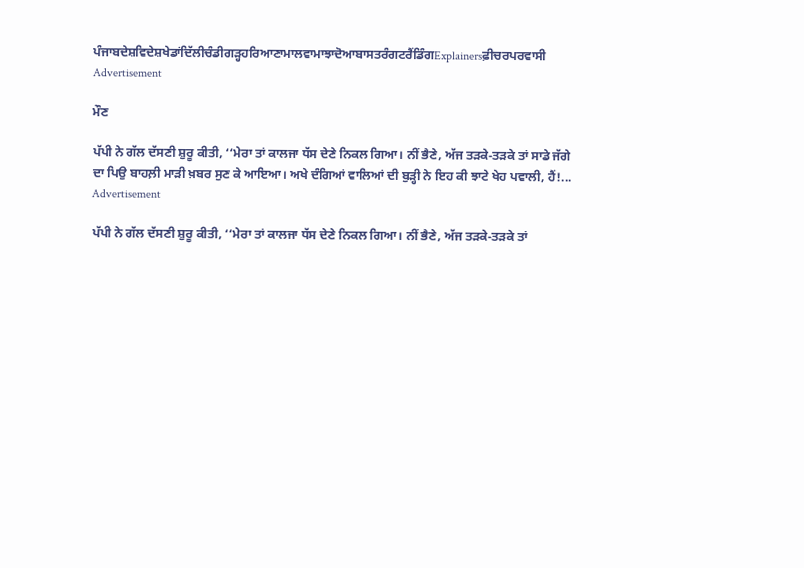ਪੰਜਾਬਦੇਸ਼ਵਿਦੇਸ਼ਖੇਡਾਂਦਿੱਲੀਚੰਡੀਗੜ੍ਹਹਰਿਆਣਾਮਾਲਵਾਮਾਝਾਦੋਆਬਾਸਤਰੰਗਟਰੈਂਡਿੰਗExplainersਫ਼ੀਚਰਪਰਵਾਸੀ
Advertisement

ਮੌਣ

ਪੱਪੀ ਨੇ ਗੱਲ ਦੱਸਣੀ ਸ਼ੁਰੂ ਕੀਤੀ, ‘‘ਮੇਰਾ ਤਾਂ ਕਾਲਜਾ ਧੱਸ ਦੇਣੇ ਨਿਕਲ ਗਿਆ। ਨੀਂ ਭੈਣੇ, ਅੱਜ ਤੜਕੇ-ਤੜਕੇ ਤਾਂ ਸਾਡੇ ਜੱਗੇ ਦਾ ਪਿਉ ਬਾਹਲ਼ੀ ਮਾੜੀ ਖ਼ਬਰ ਸੁਣ ਕੇ ਆਇਆ। ਅਖੇ ਦੰਗਿਆਂ ਵਾਲਿਆਂ ਦੀ ਬੁੜ੍ਹੀ ਨੇ ਇਹ ਕੀ ਝਾਟੇ ਖੇਹ ਪਵਾਲੀ, ਹੈਂ!...
Advertisement

ਪੱਪੀ ਨੇ ਗੱਲ ਦੱਸਣੀ ਸ਼ੁਰੂ ਕੀਤੀ, ‘‘ਮੇਰਾ ਤਾਂ ਕਾਲਜਾ ਧੱਸ ਦੇਣੇ ਨਿਕਲ ਗਿਆ। ਨੀਂ ਭੈਣੇ, ਅੱਜ ਤੜਕੇ-ਤੜਕੇ ਤਾਂ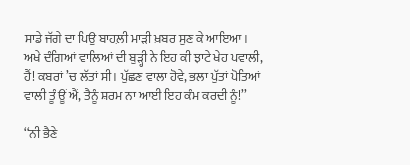ਸਾਡੇ ਜੱਗੇ ਦਾ ਪਿਉ ਬਾਹਲ਼ੀ ਮਾੜੀ ਖ਼ਬਰ ਸੁਣ ਕੇ ਆਇਆ। ਅਖੇ ਦੰਗਿਆਂ ਵਾਲਿਆਂ ਦੀ ਬੁੜ੍ਹੀ ਨੇ ਇਹ ਕੀ ਝਾਟੇ ਖੇਹ ਪਵਾਲੀ, ਹੈਂ! ਕਬਰਾਂ ’ਚ ਲੱਤਾਂ ਸੀ। ਪੁੱਛਣ ਵਾਲਾ ਹੋਵੇ, ਭਲਾ ਪੁੱਤਾਂ ਪੋਤਿਆਂ ਵਾਲੀ ਤੂੰ ਊਂ ਐਂ, ਤੈਨੂੰ ਸ਼ਰਮ ਨਾ ਆਈ ਇਹ ਕੰਮ ਕਰਦੀ ਨੂੰ!’’

‘‘ਨੀ ਭੈਣੇ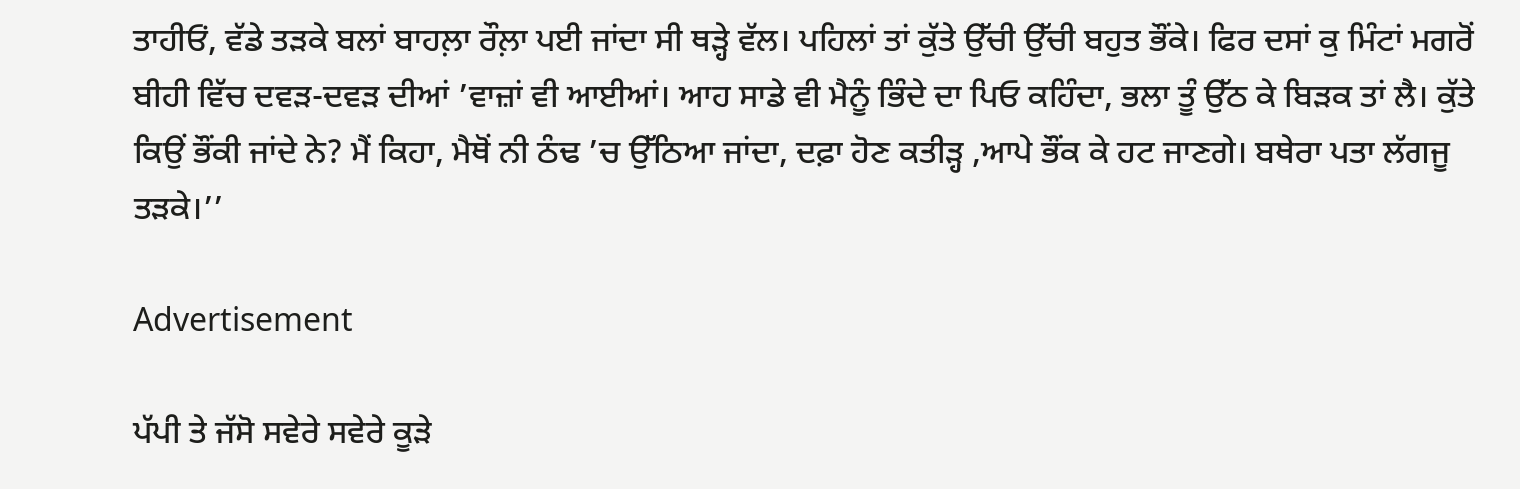ਤਾਹੀਓਂ, ਵੱਡੇ ਤੜਕੇ ਬਲਾਂ ਬਾਹਲ਼ਾ ਰੌਲ਼ਾ ਪਈ ਜਾਂਦਾ ਸੀ ਥੜ੍ਹੇ ਵੱਲ। ਪਹਿਲਾਂ ਤਾਂ ਕੁੱਤੇ ਉੱਚੀ ਉੱਚੀ ਬਹੁਤ ਭੌਂਕੇ। ਫਿਰ ਦਸਾਂ ਕੁ ਮਿੰਟਾਂ ਮਗਰੋਂ ਬੀਹੀ ਵਿੱਚ ਦਵੜ-ਦਵੜ ਦੀਆਂ ’ਵਾਜ਼ਾਂ ਵੀ ਆਈਆਂ। ਆਹ ਸਾਡੇ ਵੀ ਮੈਨੂੰ ਭਿੰਦੇ ਦਾ ਪਿਓ ਕਹਿੰਦਾ, ਭਲਾ ਤੂੰ ਉੱਠ ਕੇ ਬਿੜਕ ਤਾਂ ਲੈ। ਕੁੱਤੇ ਕਿਉਂ ਭੌਂਕੀ ਜਾਂਦੇ ਨੇ? ਮੈਂ ਕਿਹਾ, ਮੈਥੋਂ ਨੀ ਠੰਢ ’ਚ ਉੱਠਿਆ ਜਾਂਦਾ, ਦਫ਼ਾ ਹੋਣ ਕਤੀੜ੍ਹ ,ਆਪੇ ਭੌਂਕ ਕੇ ਹਟ ਜਾਣਗੇ। ਬਥੇਰਾ ਪਤਾ ਲੱਗਜੂ ਤੜਕੇ।’’

Advertisement

ਪੱਪੀ ਤੇ ਜੱਸੋ ਸਵੇਰੇ ਸਵੇਰੇ ਕੂੜੇ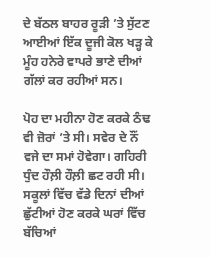ਦੇ ਬੱਠਲ ਬਾਹਰ ਰੂੜੀ ’ਤੇ ਸੁੱਟਣ ਆਈਆਂ ਇੱਕ ਦੂਜੀ ਕੋਲ ਖੜ੍ਹ ਕੇ ਮੂੰਹ ਹਨੇਰੇ ਵਾਪਰੇ ਭਾਣੇ ਦੀਆਂ ਗੱਲਾਂ ਕਰ ਰਹੀਆਂ ਸਨ।

ਪੋਹ ਦਾ ਮਹੀਨਾ ਹੋਣ ਕਰਕੇ ਠੰਢ ਵੀ ਜ਼ੋਰਾਂ ’ਤੇ ਸੀ। ਸਵੇਰ ਦੇ ਨੌਂ ਵਜੇ ਦਾ ਸਮਾਂ ਹੋਵੇਗਾ। ਗਹਿਰੀ ਧੁੰਦ ਹੌਲ਼ੀ ਹੌਲ਼ੀ ਛਟ ਰਹੀ ਸੀ। ਸਕੂਲਾਂ ਵਿੱਚ ਵੱਡੇ ਦਿਨਾਂ ਦੀਆਂ ਛੁੱਟੀਆਂ ਹੋਣ ਕਰਕੇ ਘਰਾਂ ਵਿੱਚ ਬੱਚਿਆਂ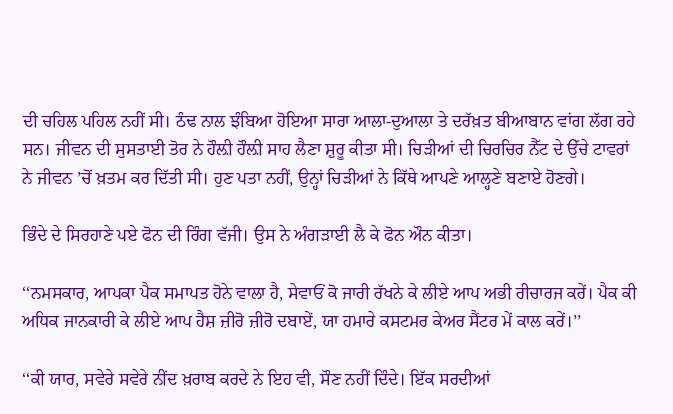ਦੀ ਚਹਿਲ ਪਹਿਲ ਨਹੀਂ ਸੀ। ਠੰਢ ਨਾਲ ਝੰਬਿਆ ਹੋਇਆ ਸਾਰਾ ਆਲਾ-ਦੁਆਲਾ ਤੇ ਦਰੱਖ਼ਤ ਬੀਆਬਾਨ ਵਾਂਗ ਲੱਗ ਰਹੇ ਸਨ। ਜੀਵਨ ਦੀ ਸੁਸਤਾਈ ਤੋਰ ਨੇ ਹੌਲ਼ੀ ਹੌਲ਼ੀ ਸਾਹ ਲੈਣਾ ਸ਼ੁਰੂ ਕੀਤਾ ਸੀ। ਚਿੜੀਆਂ ਦੀ ਚਿਰਚਿਰ ਨੈੱਟ ਦੇ ਉੱਚੇ ਟਾਵਰਾਂ ਨੇ ਜੀਵਨ ’ਚੋਂ ਖ਼ਤਮ ਕਰ ਦਿੱਤੀ ਸੀ। ਹੁਣ ਪਤਾ ਨਹੀਂ, ਉਨ੍ਹਾਂ ਚਿੜੀਆਂ ਨੇ ਕਿੱਥੇ ਆਪਣੇ ਆਲ੍ਹਣੇ ਬਣਾਏ ਹੋਣਗੇ।

ਭਿੰਦੇ ਦੇ ਸਿਰਹਾਣੇ ਪਏ ਫੋਨ ਦੀ ਰਿੰਗ ਵੱਜੀ। ਉਸ ਨੇ ਅੰਗੜਾਈ ਲੈ ਕੇ ਫੋਨ ਔਨ ਕੀਤਾ।

‘‘ਨਮਸਕਾਰ, ਆਪਕਾ ਪੈਕ ਸਮਾਪਤ ਹੋਨੇ ਵਾਲਾ ਹੈ, ਸੇਵਾਓਂ ਕੋ ਜਾਰੀ ਰੱਖਨੇ ਕੇ ਲੀਏ ਆਪ ਅਭੀ ਰੀਚਾਰਜ ਕਰੇਂ। ਪੈਕ ਕੀ ਅਧਿਕ ਜਾਨਕਾਰੀ ਕੇ ਲੀਏ ਆਪ ਹੈਸ਼ ਜ਼ੀਰੋ ਜ਼ੀਰੋ ਦਬਾਏਂ, ਯਾ ਹਮਾਰੇ ਕਸਟਮਰ ਕੇਅਰ ਸੈਂਟਰ ਮੇਂ ਕਾਲ ਕਰੇਂ।’’

‘‘ਕੀ ਯਾਰ, ਸਵੇਰੇ ਸਵੇਰੇ ਨੀਂਦ ਖ਼ਰਾਬ ਕਰਦੇ ਨੇ ਇਹ ਵੀ, ਸੌਣ ਨਹੀਂ ਦਿੰਦੇ। ਇੱਕ ਸਰਦੀਆਂ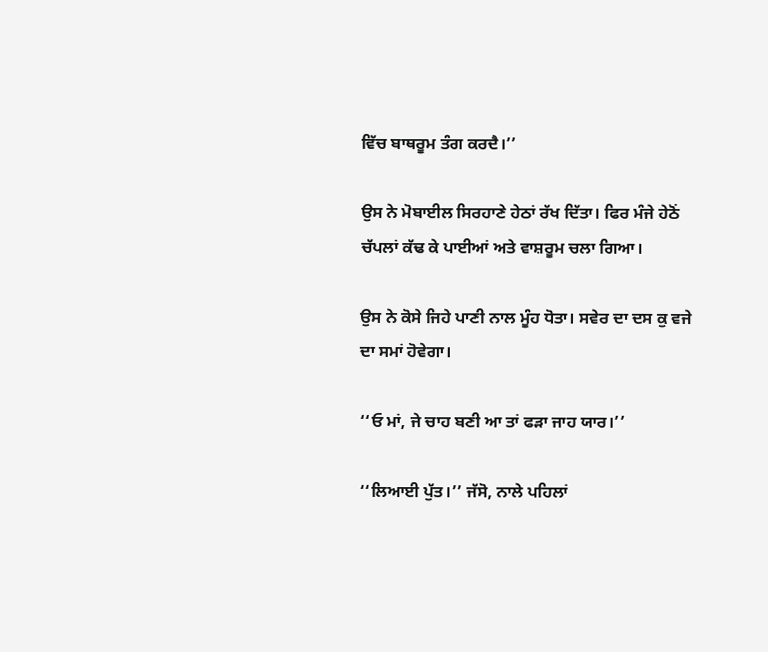ਵਿੱਚ ਬਾਥਰੂਮ ਤੰਗ ਕਰਦੈ।’’

ਉਸ ਨੇ ਮੋਬਾਈਲ ਸਿਰਹਾਣੇ ਹੇਠਾਂ ਰੱਖ ਦਿੱਤਾ। ਫਿਰ ਮੰਜੇ ਹੇਠੋਂ ਚੱਪਲਾਂ ਕੱਢ ਕੇ ਪਾਈਆਂ ਅਤੇ ਵਾਸ਼ਰੂਮ ਚਲਾ ਗਿਆ।

ਉਸ ਨੇ ਕੋਸੇ ਜਿਹੇ ਪਾਣੀ ਨਾਲ ਮੂੰਹ ਧੋਤਾ। ਸਵੇਰ ਦਾ ਦਸ ਕੁ ਵਜੇ ਦਾ ਸਮਾਂ ਹੋਵੇਗਾ।

‘‘ਓ ਮਾਂ, ਜੇ ਚਾਹ ਬਣੀ ਆ ਤਾਂ ਫੜਾ ਜਾਹ ਯਾਰ।’’

‘‘ਲਿਆਈ ਪੁੱਤ।’’ ਜੱਸੋ, ਨਾਲੇ ਪਹਿਲਾਂ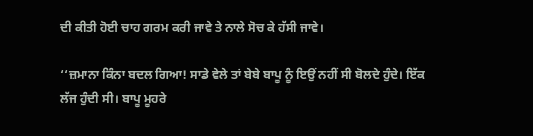ਦੀ ਕੀਤੀ ਹੋਈ ਚਾਹ ਗਰਮ ਕਰੀ ਜਾਵੇ ਤੇ ਨਾਲੇ ਸੋਚ ਕੇ ਹੱਸੀ ਜਾਵੇ।

‘‘ਜ਼ਮਾਨਾ ਕਿੰਨਾ ਬਦਲ ਗਿਆ! ਸਾਡੇ ਵੇਲੇ ਤਾਂ ਬੇਬੇ ਬਾਪੂ ਨੂੰ ਇਉਂ ਨਹੀਂ ਸੀ ਬੋਲਦੇ ਹੁੰਦੇ। ਇੱਕ ਲੱਜ ਹੁੰਦੀ ਸੀ। ਬਾਪੂ ਮੂਹਰੇ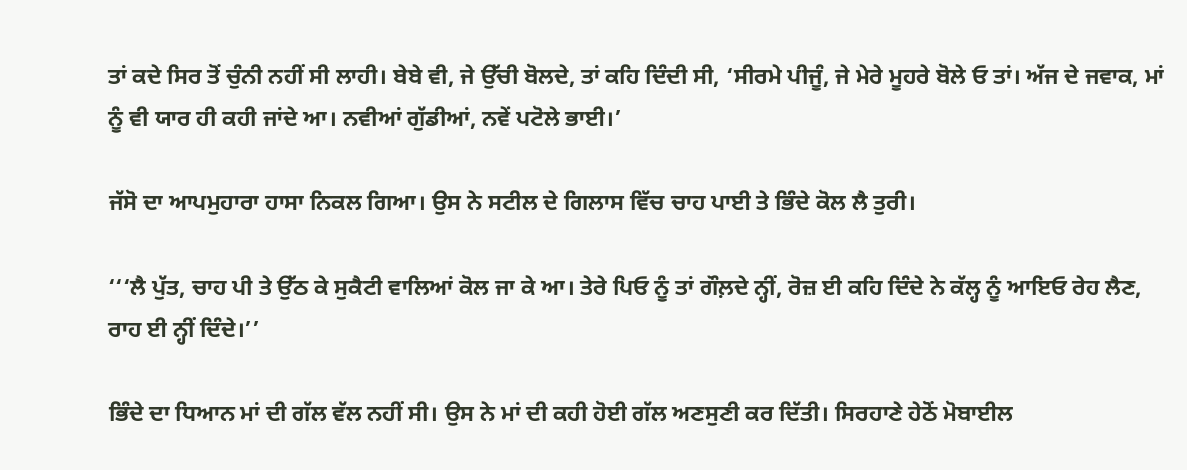ਤਾਂ ਕਦੇ ਸਿਰ ਤੋਂ ਚੁੰਨੀ ਨਹੀਂ ਸੀ ਲਾਹੀ। ਬੇਬੇ ਵੀ, ਜੇ ਉੱਚੀ ਬੋਲਦੇ, ਤਾਂ ਕਹਿ ਦਿੰਦੀ ਸੀ, ‘ਸੀਰਮੇ ਪੀਜੂੰ, ਜੇ ਮੇਰੇ ਮੂਹਰੇ ਬੋਲੇ ਓ ਤਾਂ। ਅੱਜ ਦੇ ਜਵਾਕ, ਮਾਂ ਨੂੰ ਵੀ ਯਾਰ ਹੀ ਕਹੀ ਜਾਂਦੇ ਆ। ਨਵੀਆਂ ਗੁੱਡੀਆਂ, ਨਵੇਂ ਪਟੋਲੇ ਭਾਈ।’

ਜੱਸੋ ਦਾ ਆਪਮੁਹਾਰਾ ਹਾਸਾ ਨਿਕਲ ਗਿਆ। ਉਸ ਨੇ ਸਟੀਲ ਦੇ ਗਿਲਾਸ ਵਿੱਚ ਚਾਹ ਪਾਈ ਤੇ ਭਿੰਦੇ ਕੋਲ ਲੈ ਤੁਰੀ।

‘‘‘ਲੈ ਪੁੱਤ, ਚਾਹ ਪੀ ਤੇ ਉੱਠ ਕੇ ਸੁਕੈਟੀ ਵਾਲਿਆਂ ਕੋਲ ਜਾ ਕੇ ਆ। ਤੇਰੇ ਪਿਓ ਨੂੰ ਤਾਂ ਗੌਲ਼ਦੇ ਨ੍ਹੀਂ, ਰੋਜ਼ ਈ ਕਹਿ ਦਿੰਦੇ ਨੇ ਕੱਲ੍ਹ ਨੂੰ ਆਇਓ ਰੇਹ ਲੈਣ, ਰਾਹ ਈ ਨ੍ਹੀਂ ਦਿੰਦੇ।’’

ਭਿੰਦੇ ਦਾ ਧਿਆਨ ਮਾਂ ਦੀ ਗੱਲ ਵੱਲ ਨਹੀਂ ਸੀ। ਉਸ ਨੇ ਮਾਂ ਦੀ ਕਹੀ ਹੋਈ ਗੱਲ ਅਣਸੁਣੀ ਕਰ ਦਿੱਤੀ। ਸਿਰਹਾਣੇ ਹੇਠੋਂ ਮੋਬਾਈਲ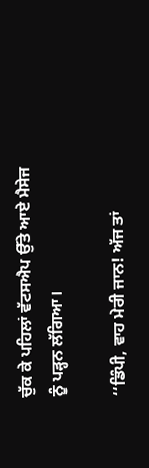ਚੁੱਕ ਕੇ ਪਹਿਲਾਂ ਵੱਟਸਐਪ ਉੱਤੇ ਆਏ ਮੈਸੇਜ ਨੂੰ ਪੜ੍ਹਨ ਲੱਗਿਆ।

‘‘ਡਿੰਪੀ, ਵਾਹ ਮੇਰੀ ਜਾਨ! ਅੱਜ ਤਾਂ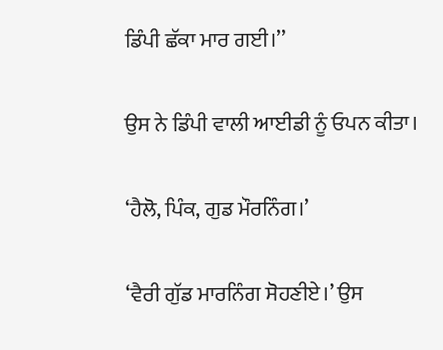ਡਿੰਪੀ ਛੱਕਾ ਮਾਰ ਗਈ।’’

ਉਸ ਨੇ ਡਿੰਪੀ ਵਾਲੀ ਆਈਡੀ ਨੂੰ ਓਪਨ ਕੀਤਾ।

‘ਹੈਲੋ, ਪਿੰਕ, ਗੁਡ ਮੌਰਨਿੰਗ।’

‘ਵੈਰੀ ਗੁੱਡ ਮਾਰਨਿੰਗ ਸੋਹਣੀਏ।’ ਉਸ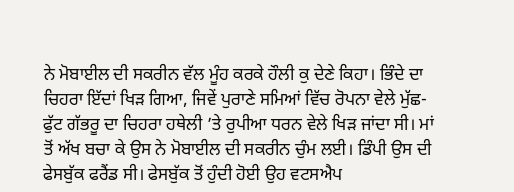ਨੇ ਮੋਬਾਈਲ ਦੀ ਸਕਰੀਨ ਵੱਲ ਮੂੰਹ ਕਰਕੇ ਹੌਲੀ ਕੁ ਦੇਣੇ ਕਿਹਾ। ਭਿੰਦੇ ਦਾ ਚਿਹਰਾ ਇੱਦਾਂ ਖਿੜ ਗਿਆ, ਜਿਵੇਂ ਪੁਰਾਣੇ ਸਮਿਆਂ ਵਿੱਚ ਰੋਪਨਾ ਵੇਲੇ ਮੁੱਛ-ਫੁੱਟ ਗੱਭਰੂ ਦਾ ਚਿਹਰਾ ਹਥੇਲੀ ’ਤੇ ਰੁਪੀਆ ਧਰਨ ਵੇਲੇ ਖਿੜ ਜਾਂਦਾ ਸੀ। ਮਾਂ ਤੋਂ ਅੱਖ ਬਚਾ ਕੇ ਉਸ ਨੇ ਮੋਬਾਈਲ ਦੀ ਸਕਰੀਨ ਚੁੰਮ ਲਈ। ਡਿੰਪੀ ਉਸ ਦੀ ਫੇਸਬੁੱਕ ਫਰੈਂਡ ਸੀ। ਫੇਸਬੁੱਕ ਤੋਂ ਹੁੰਦੀ ਹੋਈ ਉਹ ਵਟਸਐਪ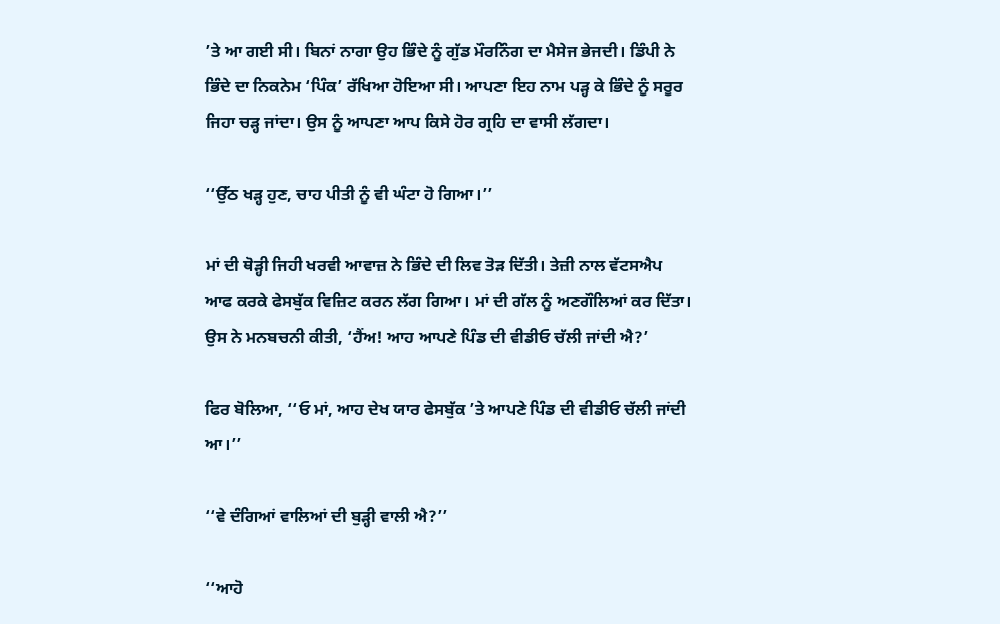’ਤੇ ਆ ਗਈ ਸੀ। ਬਿਨਾਂ ਨਾਗਾ ਉਹ ਭਿੰਦੇ ਨੂੰ ਗੁੱਡ ਮੌਰਨਿੰਗ ਦਾ ਮੈਸੇਜ ਭੇਜਦੀ। ਡਿੰਪੀ ਨੇ ਭਿੰਦੇ ਦਾ ਨਿਕਨੇਮ ‘ਪਿੰਕ’ ਰੱਖਿਆ ਹੋਇਆ ਸੀ। ਆਪਣਾ ਇਹ ਨਾਮ ਪੜ੍ਹ ਕੇ ਭਿੰਦੇ ਨੂੰ ਸਰੂਰ ਜਿਹਾ ਚੜ੍ਹ ਜਾਂਦਾ। ਉਸ ਨੂੰ ਆਪਣਾ ਆਪ ਕਿਸੇ ਹੋਰ ਗ੍ਰਹਿ ਦਾ ਵਾਸੀ ਲੱਗਦਾ।

‘‘ਉੱਠ ਖੜ੍ਹ ਹੁਣ, ਚਾਹ ਪੀਤੀ ਨੂੰ ਵੀ ਘੰਟਾ ਹੋ ਗਿਆ।’’

ਮਾਂ ਦੀ ਥੋੜ੍ਹੀ ਜਿਹੀ ਖਰਵੀ ਆਵਾਜ਼ ਨੇ ਭਿੰਦੇ ਦੀ ਲਿਵ ਤੋੜ ਦਿੱਤੀ। ਤੇਜ਼ੀ ਨਾਲ ਵੱਟਸਐਪ ਆਫ ਕਰਕੇ ਫੇਸਬੁੱਕ ਵਿਜ਼ਿਟ ਕਰਨ ਲੱਗ ਗਿਆ। ਮਾਂ ਦੀ ਗੱਲ ਨੂੰ ਅਣਗੌਲਿਆਂ ਕਰ ਦਿੱਤਾ। ਉਸ ਨੇ ਮਨਬਚਨੀ ਕੀਤੀ, ‘ਹੈਂਅ! ਆਹ ਆਪਣੇ ਪਿੰਡ ਦੀ ਵੀਡੀਓ ਚੱਲੀ ਜਾਂਦੀ ਐ?’

ਫਿਰ ਬੋਲਿਆ, ‘‘ਓ ਮਾਂ, ਆਹ ਦੇਖ ਯਾਰ ਫੇਸਬੁੱਕ ’ਤੇ ਆਪਣੇ ਪਿੰਡ ਦੀ ਵੀਡੀਓ ਚੱਲੀ ਜਾਂਦੀ ਆ।’’

‘‘ਵੇ ਦੰਗਿਆਂ ਵਾਲਿਆਂ ਦੀ ਬੁੜ੍ਹੀ ਵਾਲੀ ਐ?’’

‘‘ਆਹੋ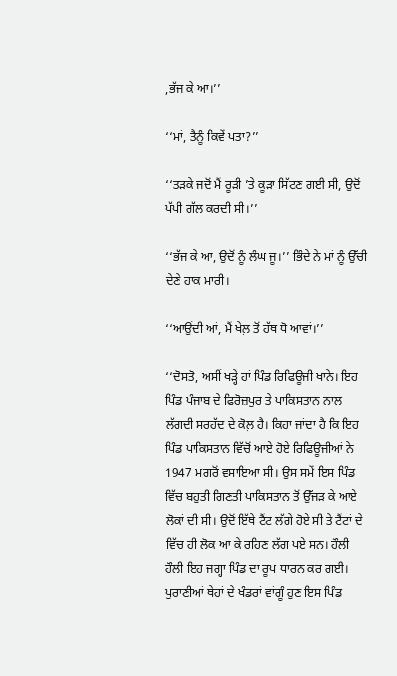,ਭੱਜ ਕੇ ਆ।’’

‘‘ਮਾਂ, ਤੈਨੂੰ ਕਿਵੇਂ ਪਤਾ?’’

‘‘ਤੜਕੇ ਜਦੋਂ ਮੈਂ ਰੂੜੀ ’ਤੇ ਕੂੜਾ ਸਿੱਟਣ ਗਈ ਸੀ, ਉਦੋਂ ਪੱਪੀ ਗੱਲ ਕਰਦੀ ਸੀ।’’

‘‘ਭੱਜ ਕੇ ਆ, ਉਦੋਂ ਨੂੰ ਲੰਘ ਜੂ।’’ ਭਿੰਦੇ ਨੇ ਮਾਂ ਨੂੰ ਉੱਚੀ ਦੇਣੇ ਹਾਕ ਮਾਰੀ।

‘‘ਆਉਂਦੀ ਆਂ, ਮੈਂ ਖੇਲ਼ ਤੋਂ ਹੱਥ ਧੋ ਆਵਾਂ।’’

‘‘ਦੋਸਤੋ, ਅਸੀਂ ਖੜ੍ਹੇ ਹਾਂ ਪਿੰਡ ਰਿਫਿਊਜੀ ਖਾਨੇ। ਇਹ ਪਿੰਡ ਪੰਜਾਬ ਦੇ ਫਿਰੋਜ਼ਪੁਰ ਤੇ ਪਾਕਿਸਤਾਨ ਨਾਲ ਲੱਗਦੀ ਸਰਹੱਦ ਦੇ ਕੋਲ਼ ਹੈ। ਕਿਹਾ ਜਾਂਦਾ ਹੈ ਕਿ ਇਹ ਪਿੰਡ ਪਾਕਿਸਤਾਨ ਵਿੱਚੋਂ ਆਏ ਹੋਏ ਰਿਫਿਊਜੀਆਂ ਨੇ 1947 ਮਗਰੋਂ ਵਸਾਇਆ ਸੀ। ਉਸ ਸਮੇਂ ਇਸ ਪਿੰਡ ਵਿੱਚ ਬਹੁਤੀ ਗਿਣਤੀ ਪਾਕਿਸਤਾਨ ਤੋਂ ਉੱਜੜ ਕੇ ਆਏ ਲੋਕਾਂ ਦੀ ਸੀ। ਉਦੋਂ ਇੱਥੇ ਟੈਂਟ ਲੱਗੇ ਹੋਏ ਸੀ ਤੇ ਟੈਂਟਾਂ ਦੇ ਵਿੱਚ ਹੀ ਲੋਕ ਆ ਕੇ ਰਹਿਣ ਲੱਗ ਪਏ ਸਨ। ਹੌਲੀ ਹੌਲੀ ਇਹ ਜਗ੍ਹਾ ਪਿੰਡ ਦਾ ਰੂਪ ਧਾਰਨ ਕਰ ਗਈ। ਪੁਰਾਣੀਆਂ ਥੇਹਾਂ ਦੇ ਖੰਡਰਾਂ ਵਾਂਗੂੰ ਹੁਣ ਇਸ ਪਿੰਡ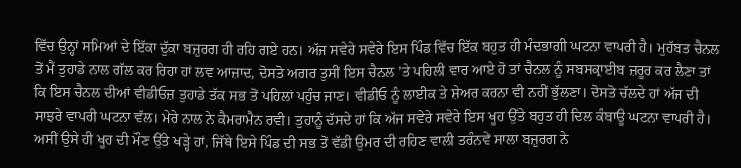ਵਿੱਚ ਉਨ੍ਹਾਂ ਸਮਿਆਂ ਦੇ ਇੱਕਾ ਦੁੱਕਾ ਬਜ਼ੁਰਗ ਹੀ ਰਹਿ ਗਏ ਹਨ। ਅੱਜ ਸਵੇਰੇ ਸਵੇਰੇ ਇਸ ਪਿੰਡ ਵਿੱਚ ਇੱਕ ਬਹੁਤ ਹੀ ਮੰਦਭਾਗੀ ਘਟਨਾ ਵਾਪਰੀ ਹੈ। ਮੁਹੱਬਤ ਚੈਨਲ ਤੋਂ ਮੈਂ ਤੁਹਾਡੇ ਨਾਲ ਗੱਲ ਕਰ ਰਿਹਾ ਹਾਂ ਲਵ ਆਜ਼ਾਦ, ਦੋਸਤੋ ਅਗਰ ਤੁਸੀਂ ਇਸ ਚੈਨਲ ’ਤੇ ਪਹਿਲੀ ਵਾਰ ਆਏ ਹੋ ਤਾਂ ਚੈਨਲ ਨੂੰ ਸਬਸਕ੍ਰਾਈਬ ਜ਼ਰੂਰ ਕਰ ਲੈਣਾ ਤਾਂ ਕਿ ਇਸ ਚੈਨਲ ਦੀਆਂ ਵੀਡੀਓਜ਼ ਤੁਹਾਡੇ ਤੱਕ ਸਭ ਤੋਂ ਪਹਿਲਾਂ ਪਹੁੰਚ ਜਾਣ। ਵੀਡੀਓ ਨੂੰ ਲਾਈਕ ਤੇ ਸ਼ੇਅਰ ਕਰਨਾ ਵੀ ਨਹੀਂ ਭੁੱਲਣਾ। ਦੋਸਤੋ ਚੱਲਦੇ ਹਾਂ ਅੱਜ ਦੀ ਸਾਝਰੇ ਵਾਪਰੀ ਘਟਨਾ ਵੱਲ। ਮੇਰੇ ਨਾਲ ਨੇ ਕੈਮਰਾਮੈਨ ਰਵੀ। ਤੁਹਾਨੂੰ ਦੱਸਦੇ ਹਾਂ ਕਿ ਅੱਜ ਸਵੇਰੇ ਸਵੇਰੇ ਇਸ ਖੂਹ ਉੱਤੇ ਬਹੁਤ ਹੀ ਦਿਲ ਕੰਬਾਊ ਘਟਨਾ ਵਾਪਰੀ ਹੈ। ਅਸੀਂ ਉਸੇ ਹੀ ਖੂਹ ਦੀ ਮੌਣ ਉੱਤੇ ਖੜ੍ਹੇ ਹਾਂ, ਜਿੱਥੇ ਇਸੇ ਪਿੰਡ ਦੀ ਸਭ ਤੋਂ ਵੱਡੀ ਉਮਰ ਦੀ ਰਹਿਣ ਵਾਲੀ ਤਰੰਨਵੇਂ ਸਾਲਾ ਬਜ਼ੁਰਗ ਨੇ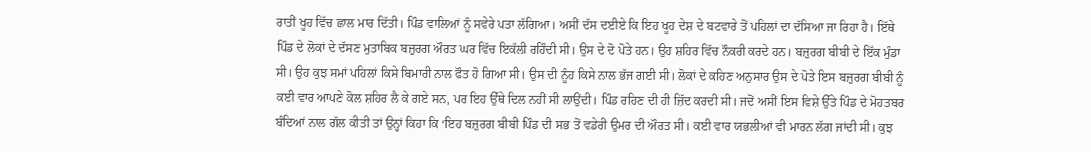ਰਾਤੀਂ ਖੂਹ ਵਿੱਚ ਛਾਲ ਮਾਰ ਦਿੱਤੀ। ਪਿੰਡ ਵਾਲਿਆਂ ਨੂੰ ਸਵੇਰੇ ਪਤਾ ਲੱਗਿਆ। ਅਸੀਂ ਦੱਸ ਦਈਏ ਕਿ ਇਹ ਖੂਹ ਦੇਸ਼ ਦੇ ਬਟਵਾਰੇ ਤੋਂ ਪਹਿਲਾਂ ਦਾ ਦੱਸਿਆ ਜਾ ਰਿਹਾ ਹੈ। ਇੱਥੇ ਪਿੰਡ ਦੇ ਲੋਕਾਂ ਦੇ ਦੱਸਣ ਮੁਤਾਬਿਕ ਬਜ਼ੁਰਗ ਔਰਤ ਘਰ ਵਿੱਚ ਇਕੱਲੀ ਰਹਿੰਦੀ ਸੀ। ਉਸ ਦੇ ਦੋ ਪੋਤੇ ਹਨ। ਉਹ ਸ਼ਹਿਰ ਵਿੱਚ ਨੌਕਰੀ ਕਰਦੇ ਹਨ। ਬਜ਼ੁਰਗ ਬੀਬੀ ਦੇ ਇੱਕ ਮੁੰਡਾ ਸੀ। ਉਹ ਕੁਝ ਸਮਾਂ ਪਹਿਲਾਂ ਕਿਸੇ ਬਿਮਾਰੀ ਨਾਲ ਫੌਤ ਹੋ ਗਿਆ ਸੀ। ਉਸ ਦੀ ਨੂੰਹ ‍ਕਿਸੇ ਨਾਲ ਭੱਜ ਗਈ ਸੀ। ਲੋਕਾਂ ਦੇ ਕਹਿਣ ਅਨੁਸਾਰ ਉਸ ਦੇ ਪੋਤੇ ਇਸ ਬਜ਼ੁਰਗ ਬੀਬੀ ਨੂੰ ਕਈ ਵਾਰ ਆਪਣੇ ਕੋਲ ਸ਼ਹਿਰ ਲੈ ਕੇ ਗਏ ਸਨ, ਪਰ ਇਹ ਉੱਥੇ ਦਿਲ ਨਹੀਂ ਸੀ ਲਾਉਂਦੀ। ਪਿੰਡ ਰਹਿਣ ਦੀ ਹੀ ਜ਼ਿੱਦ ਕਰਦੀ ਸੀ। ਜਦੋਂ ਅਸੀਂ ਇਸ ਵਿਸ਼ੇ ਉੱਤੇ ਪਿੰਡ ਦੇ ਮੋਹਤਬਰ ਬੰਦਿਆਂ ਨਾਲ ਗੱਲ ਕੀਤੀ ਤਾਂ ਉਨ੍ਹਾਂ ਕਿਹਾ ਕਿ ‘ਇਹ ਬਜ਼ੁਰਗ ਬੀਬੀ ਪਿੰਡ ਦੀ ਸਭ ਤੋਂ ਵਡੇਰੀ ਉਮਰ ਦੀ ਔਰਤ ਸੀ। ਕਈ ਵਾਰ ਯਭਲੀਆਂ ਵੀ ਮਾਰਨ ਲੱਗ ਜਾਂਦੀ ਸੀ। ਕੁਝ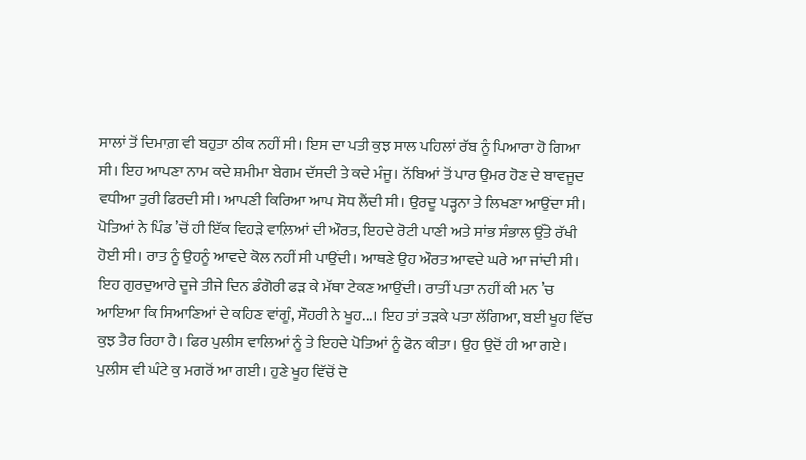ਸਾਲਾਂ ਤੋਂ ਦਿਮਾਗ਼ ਵੀ ਬਹੁਤਾ ਠੀਕ ਨਹੀਂ ਸੀ। ਇਸ ਦਾ ਪਤੀ ਕੁਝ ਸਾਲ ਪਹਿਲਾਂ ਰੱਬ ਨੂੰ ਪਿਆਰਾ ਹੋ ਗਿਆ ਸੀ। ਇਹ ਆਪਣਾ ਨਾਮ ਕਦੇ ਸ਼ਮੀਮਾ ਬੇਗਮ ਦੱਸਦੀ ਤੇ ਕਦੇ ਮੰਜੂ। ਨੱਬਿਆਂ ਤੋਂ ਪਾਰ ਉਮਰ ਹੋਣ ਦੇ ਬਾਵਜੂਦ ਵਧੀਆ ਤੁਰੀ ਫਿਰਦੀ ਸੀ। ਆਪਣੀ ਕਿਰਿਆ ਆਪ ਸੋਧ ਲੈਂਦੀ ਸੀ। ਉਰਦੂ ਪੜ੍ਹਨਾ ਤੇ ਲਿਖਣਾ ਆਉਂਦਾ ਸੀ। ਪੋਤਿਆਂ ਨੇ ਪਿੰਡ ’ਚੋਂ ਹੀ ਇੱਕ ਵਿਹੜੇ ਵਾਲ਼ਿਆਂ ਦੀ ਔਰਤ, ਇਹਦੇ ਰੋਟੀ ਪਾਣੀ ਅਤੇ ਸਾਂਭ ਸੰਭਾਲ ਉੱਤੇ ਰੱਖੀ ਹੋਈ ਸੀ। ਰਾਤ ਨੂੰ ਉਹਨੂੰ ਆਵਦੇ ਕੋਲ ਨਹੀਂ ਸੀ ਪਾਉਂਦੀ। ਆਥਣੇ ਉਹ ਔਰਤ ਆਵਦੇ ਘਰੇ ਆ ਜਾਂਦੀ ਸੀ। ਇਹ ਗੁਰਦੁਆਰੇ ਦੂਜੇ ਤੀਜੇ ਦਿਨ ਡੰਗੋਰੀ ਫੜ ਕੇ ਮੱਥਾ ਟੇਕਣ ਆਉਂਦੀ। ਰਾਤੀਂ ਪਤਾ ਨਹੀਂ ਕੀ ਮਨ ’ਚ ਆਇਆ ਕਿ ਸਿਆਣਿਆਂ ਦੇ ਕਹਿਣ ਵਾਂਗੂੰ, ਸੌਹਰੀ ਨੇ ਖੂਹ...। ਇਹ ਤਾਂ ਤੜਕੇ ਪਤਾ ਲੱਗਿਆ, ਬਈ ਖੂਹ ਵਿੱਚ ਕੁਝ ਤੈਰ ਰਿਹਾ ਹੈ। ਫਿਰ ਪੁਲੀਸ ਵਾਲਿਆਂ ਨੂੰ ਤੇ ਇਹਦੇ ਪੋਤਿਆਂ ਨੂੰ ਫੋਨ ਕੀਤਾ। ਉਹ ਉਦੋਂ ਹੀ ਆ ਗਏ। ਪੁਲੀਸ ਵੀ ਘੰਟੇ ਕੁ ਮਗਰੋਂ ਆ ਗਈ। ਹੁਣੇ ਖੂਹ ਵਿੱਚੋਂ ਦੋ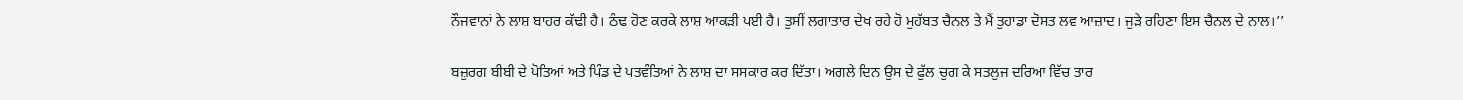ਨੌਜਵਾਨਾਂ ਨੇ ਲਾਸ਼ ਬਾਹਰ ਕੱਢੀ ਹੈ। ਠੰਢ ਹੋਣ ਕਰਕੇ ਲਾਸ਼ ਆਕੜੀ ਪਈ ਹੈ। ਤੁਸੀਂ ਲਗਾਤਾਰ ਦੇਖ ਰਹੇ ਹੋ ਮੁਹੱਬਤ ਚੈਨਲ ਤੇ ਮੈਂ ਤੁਹਾਡਾ ਦੋਸਤ ਲਵ ਆਜ਼ਾਦ। ਜੁੜੇ ਰਹਿਣਾ ਇਸ ਚੈਨਲ ਦੇ ਨਾਲ।’’

ਬਜ਼ੁਰਗ ਬੀਬੀ ਦੇ ਪੋਤਿਆਂ ਅਤੇ ਪਿੰਡ ਦੇ ਪਤਵੰਤਿਆਂ ਨੇ ਲਾਸ਼ ਦਾ ਸਸਕਾਰ ਕਰ ਦਿੱਤਾ। ਅਗਲੇ ਦਿਨ ਉਸ ਦੇ ਫੁੱਲ ਚੁਗ ਕੇ ਸਤਲੁਜ ਦਰਿਆ ਵਿੱਚ ਤਾਰ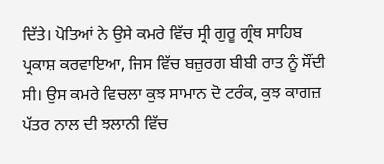ਦਿੱਤੇ। ਪੋਤਿਆਂ ਨੇ ਉਸੇ ਕਮਰੇ ਵਿੱਚ ਸ੍ਰੀ ਗੁਰੂ ਗ੍ਰੰਥ ਸਾਹਿਬ ਪ੍ਰਕਾਸ਼ ਕਰਵਾਇਆ, ਜਿਸ ਵਿੱਚ ਬਜ਼ੁਰਗ ਬੀਬੀ ਰਾਤ ਨੂੰ ਸੌਂਦੀ ਸੀ। ਉਸ ਕਮਰੇ ਵਿਚਲਾ ਕੁਝ ਸਾਮਾਨ ਦੋ ਟਰੰਕ, ਕੁਝ ਕਾਗਜ਼ ਪੱਤਰ ਨਾਲ ਦੀ ਝਲਾਨੀ ਵਿੱਚ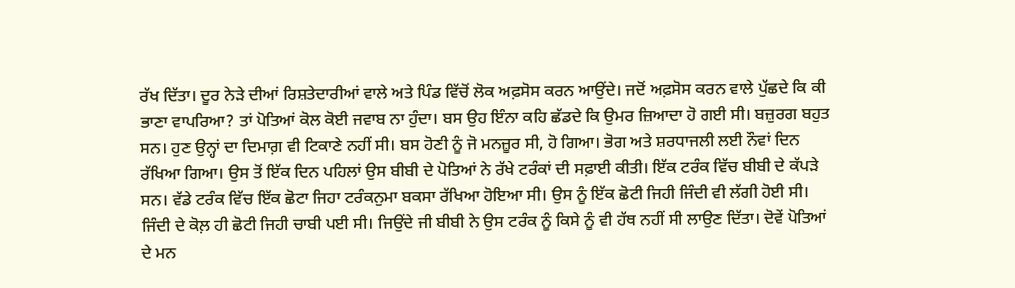ਰੱਖ ਦਿੱਤਾ। ਦੂਰ ਨੇੜੇ ਦੀਆਂ ਰਿਸ਼ਤੇਦਾਰੀਆਂ ਵਾਲੇ ਅਤੇ ਪਿੰਡ ਵਿੱਚੋਂ ਲੋਕ ਅਫ਼ਸੋਸ ਕਰਨ ਆਉਂਦੇ। ਜਦੋਂ ਅਫ਼ਸੋਸ ਕਰਨ ਵਾਲੇ ਪੁੱਛਦੇ ਕਿ ਕੀ ਭਾਣਾ ਵਾਪਰਿਆ? ਤਾਂ ਪੋਤਿਆਂ ਕੋਲ ਕੋਈ ਜਵਾਬ ਨਾ ਹੁੰਦਾ। ਬਸ ਉਹ ਇੰਨਾ ਕਹਿ ਛੱਡਦੇ ਕਿ ਉਮਰ ਜ਼ਿਆਦਾ ਹੋ ਗਈ ਸੀ। ਬਜ਼ੁਰਗ ਬਹੁਤ ਸਨ। ਹੁਣ ਉਨ੍ਹਾਂ ਦਾ ਦਿਮਾਗ਼ ਵੀ ਟਿਕਾਣੇ ਨਹੀਂ ਸੀ। ਬਸ ਹੋਣੀ ਨੂੰ ਜੋ ਮਨਜ਼ੂਰ ਸੀ, ਹੋ ਗਿਆ। ਭੋਗ ਅਤੇ ਸ਼ਰਧਾਜਲੀ ਲਈ ਨੌਵਾਂ ਦਿਨ ਰੱਖਿਆ ਗਿਆ। ਉਸ ਤੋਂ ਇੱਕ ਦਿਨ ਪਹਿਲਾਂ ਉਸ ਬੀਬੀ ਦੇ ਪੋਤਿਆਂ ਨੇ ਰੱਖੇ ਟਰੰਕਾਂ ਦੀ ਸਫ਼ਾਈ ਕੀਤੀ। ਇੱਕ ਟਰੰਕ ਵਿੱਚ ਬੀਬੀ ਦੇ ਕੱਪੜੇ ਸਨ। ਵੱਡੇ ਟਰੰਕ ਵਿੱਚ ਇੱਕ ਛੋਟਾ ਜਿਹਾ ਟਰੰਕਨੁਮਾ ਬਕਸਾ ਰੱਖਿਆ ਹੋਇਆ ਸੀ। ਉਸ ਨੂੰ ਇੱਕ ਛੋਟੀ ਜਿਹੀ ਜਿੰਦੀ ਵੀ ਲੱਗੀ ਹੋਈ ਸੀ। ਜਿੰਦੀ ਦੇ ਕੋਲ਼ ਹੀ ਛੋਟੀ ਜਿਹੀ ਚਾਬੀ ਪਈ ਸੀ। ਜਿਉਂਦੇ ਜੀ ਬੀਬੀ ਨੇ ਉਸ ਟਰੰਕ ਨੂੰ ਕਿਸੇ ਨੂੰ ਵੀ ਹੱਥ ਨਹੀਂ ਸੀ ਲਾਉਣ ਦਿੱਤਾ। ਦੋਵੇਂ ਪੋਤਿਆਂ ਦੇ ਮਨ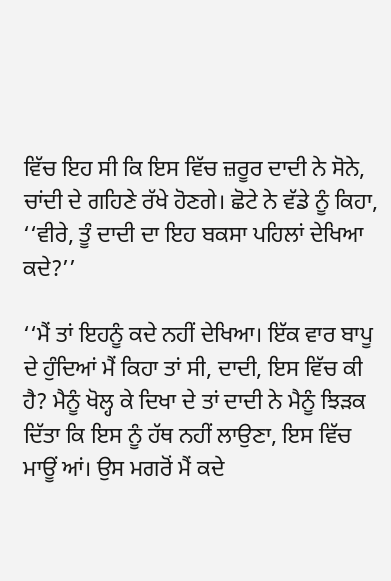ਵਿੱਚ ਇਹ ਸੀ ਕਿ ਇਸ ਵਿੱਚ ਜ਼ਰੂਰ ਦਾਦੀ ਨੇ ਸੋਨੇ, ਚਾਂਦੀ ਦੇ ਗਹਿਣੇ ਰੱਖੇ ਹੋਣਗੇ। ਛੋਟੇ ਨੇ ਵੱਡੇ ਨੂੰ ਕਿਹਾ, ‘‘ਵੀਰੇ, ਤੂੰ ਦਾਦੀ ਦਾ ਇਹ ਬਕਸਾ ਪਹਿਲਾਂ ਦੇਖਿਆ ਕਦੇ?’’

‘‘ਮੈਂ ਤਾਂ ਇਹਨੂੰ ਕਦੇ ਨਹੀਂ ਦੇਖਿਆ। ਇੱਕ ਵਾਰ ਬਾਪੂ ਦੇ ਹੁੰਦਿਆਂ ਮੈਂ ਕਿਹਾ ਤਾਂ ਸੀ, ਦਾਦੀ, ਇਸ ਵਿੱਚ ਕੀ ਹੈ? ਮੈਨੂੰ ਖੋਲ੍ਹ ਕੇ ਦਿਖਾ ਦੇ ਤਾਂ ਦਾਦੀ ਨੇ ਮੈਨੂੰ ਝਿੜਕ ਦਿੱਤਾ ਕਿ ਇਸ ਨੂੰ ਹੱਥ ਨਹੀਂ ਲਾਉਣਾ, ਇਸ ਵਿੱਚ ਮਾਊਂ ਆਂ। ਉਸ ਮਗਰੋਂ ਮੈਂ ਕਦੇ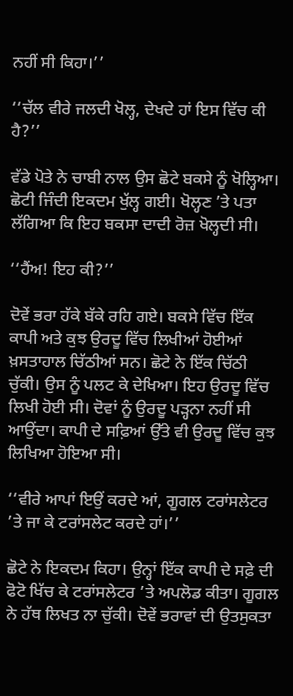ਨਹੀਂ ਸੀ ਕਿਹਾ।’’

‘‘ਚੱਲ ਵੀਰੇ ਜਲਦੀ ਖੋਲ੍ਹ, ਦੇਖਦੇ ਹਾਂ ਇਸ ਵਿੱਚ ਕੀ ਹੈ?’’

ਵੱਡੇ ਪੋਤੇ ਨੇ ਚਾਬੀ ਨਾਲ ਉਸ ਛੋਟੇ ਬਕਸੇ ਨੂੰ ਖੋਲ੍ਹਿਆ। ਛੋਟੀ ਜਿੰਦੀ ਇਕਦਮ ਖੁੱਲ੍ਹ ਗਈ। ਖੋਲ੍ਹਣ ’ਤੇ ਪਤਾ ਲੱਗਿਆ ਕਿ ਇਹ ਬਕਸਾ ਦਾਦੀ ਰੋਜ਼ ਖੋਲ੍ਹਦੀ ਸੀ।

‘‘ਹੈਂਅ! ਇਹ ਕੀ?’’

ਦੋਵੇਂ ਭਰਾ ਹੱਕੇ ਬੱਕੇ ਰਹਿ ਗਏ। ਬਕਸੇ ਵਿੱਚ ਇੱਕ ਕਾਪੀ ਅਤੇ ਕੁਝ ਉਰਦੂ ਵਿੱਚ ਲਿਖੀਆਂ ਹੋਈਆਂ ਖ਼ਸਤਾਹਾਲ ਚਿੱਠੀਆਂ ਸਨ। ਛੋਟੇ ਨੇ ਇੱਕ ਚਿੱਠੀ ਚੁੱਕੀ। ਉਸ ਨੂੰ ਪਲਟ ਕੇ ਦੇਖਿਆ। ਇਹ ਉਰਦੂ ਵਿੱਚ ਲਿਖੀ ਹੋਈ ਸੀ। ਦੋਵਾਂ ਨੂੰ ਉਰਦੂ ਪੜ੍ਹਨਾ ਨਹੀਂ ਸੀ ਆਉਂਦਾ। ਕਾਪੀ ਦੇ ਸਫ਼ਿਆਂ ਉੱਤੇ ਵੀ ਉਰਦੂ ਵਿੱਚ ਕੁਝ ਲਿਖਿਆ ਹੋਇਆ ਸੀ।

‘‘ਵੀਰੇ ਆਪਾਂ ਇਉਂ ਕਰਦੇ ਆਂ, ਗੂਗਲ ਟਰਾਂਸਲੇਟਰ ’ਤੇ ਜਾ ਕੇ ਟਰਾਂਸਲੇਟ ਕਰਦੇ ਹਾਂ।’’

ਛੋਟੇ ਨੇ ਇਕਦਮ ਕਿਹਾ। ਉਨ੍ਹਾਂ ਇੱਕ ਕਾਪੀ ਦੇ ਸਫ਼ੇ ਦੀ ਫੋਟੋ ਖਿੱਚ ਕੇ ਟਰਾਂਸਲੇਟਰ ’ਤੇ ਅਪਲੋਡ ਕੀਤਾ। ਗੂਗਲ ਨੇ ਹੱਥ ਲਿਖਤ ਨਾ ਚੁੱਕੀ। ਦੋਵੇਂ ਭਰਾਵਾਂ ਦੀ ਉਤਸੁਕਤਾ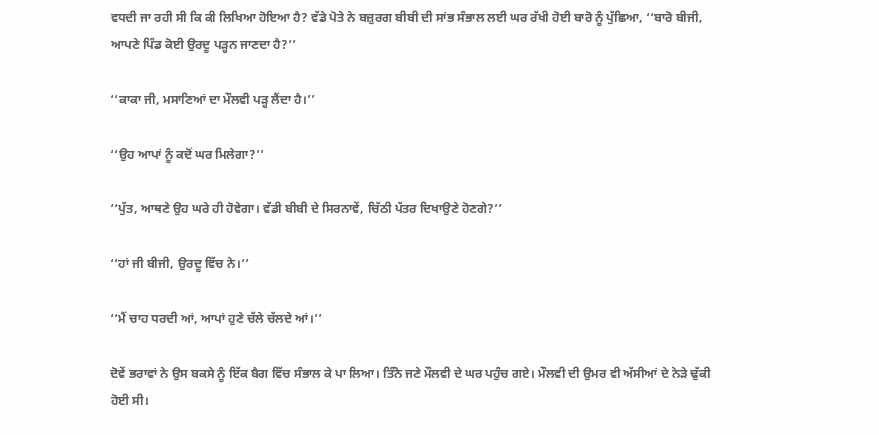ਵਧਦੀ ਜਾ ਰਹੀ ਸੀ ਕਿ ਕੀ ਲਿਖਿਆ ਹੋਇਆ ਹੈ? ਵੱਡੇ ਪੋਤੇ ਨੇ ਬਜ਼ੁਰਗ ਬੀਬੀ ਦੀ ਸਾਂਭ ਸੰਭਾਲ ਲਈ ਘਰ ਰੱਖੀ ਹੋਈ ਬਾਰੋ ਨੂੰ ਪੁੱਛਿਆ, ‘‘ਬਾਰੋ ਬੀਜੀ, ਆਪਣੇ ਪਿੰਡ ਕੋਈ ਉਰਦੂ ਪੜ੍ਹਨ ਜਾਣਦਾ ਹੈ?’’

‘‘ਕਾਕਾ ਜੀ, ਮਸਾਣਿਆਂ ਦਾ ਮੌਲਵੀ ਪੜ੍ਹ ਲੈਂਦਾ ਹੈ।’’

‘‘ਉਹ ਆਪਾਂ ਨੂੰ ਕਦੋਂ ਘਰ ਮਿਲੇਗਾ?’’

‘‘ਪੁੱਤ, ਆਥਣੇ ਉਹ ਘਰੇ ਹੀ ਹੋਵੇਗਾ। ਵੱਡੀ ਬੀਬੀ ਦੇ ਸਿਰਨਾਵੇਂ, ਚਿੱਠੀ ਪੱਤਰ ਦਿਖਾਉਣੇ ਹੋਣਗੇ?’’

‘‘ਹਾਂ ਜੀ ਬੀਜੀ, ਉਰਦੂ ਵਿੱਚ ਨੇ।’’

‘‘ਮੈਂ ਚਾਹ ਧਰਦੀ ਆਂ, ਆਪਾਂ ਹੁਣੇ ਚੱਲੇ ਚੱਲਦੇ ਆਂ।’’

ਦੋਵੇਂ ਭਰਾਵਾਂ ਨੇ ਉਸ ਬਕਸੇ ਨੂੰ ਇੱਕ ਬੈਗ ਵਿੱਚ ਸੰਭਾਲ ਕੇ ਪਾ ਲਿਆ। ਤਿੰਨੋ ਜਣੇ ਮੌਲਵੀ ਦੇ ਘਰ ਪਹੁੰਚ ਗਏ। ਮੌਲਵੀ ਦੀ ਉਮਰ ਵੀ ਅੱਸੀਆਂ ਦੇ ਨੇੜੇ ਢੁੱਕੀ ਹੋਈ ਸੀ।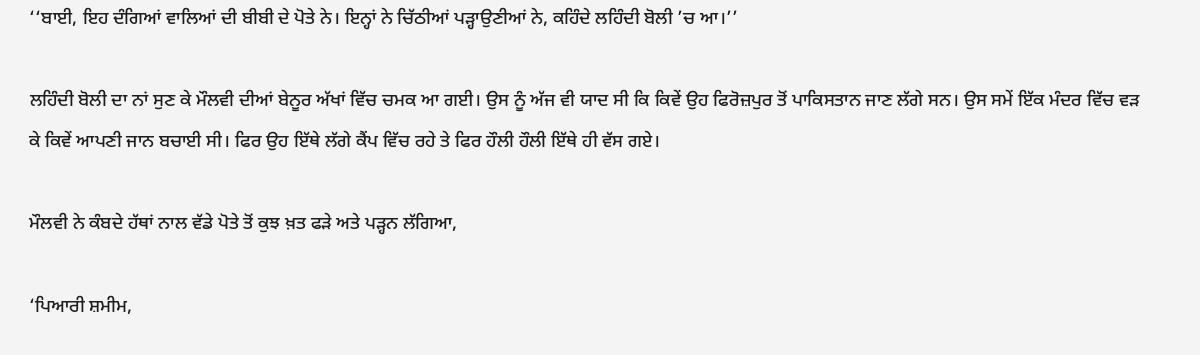‘‘ਬਾਈ, ਇਹ ਦੰਗਿਆਂ ਵਾਲਿਆਂ ਦੀ ਬੀਬੀ ਦੇ ਪੋਤੇ ਨੇ। ਇਨ੍ਹਾਂ ਨੇ ਚਿੱਠੀਆਂ ਪੜ੍ਹਾਉਣੀਆਂ ਨੇ, ਕਹਿੰਦੇ ਲਹਿੰਦੀ ਬੋਲੀ ’ਚ ਆ।’’

ਲਹਿੰਦੀ ਬੋਲੀ ਦਾ ਨਾਂ ਸੁਣ ਕੇ ਮੌਲਵੀ ਦੀਆਂ ਬੇਨੂਰ ਅੱਖਾਂ ਵਿੱਚ ਚਮਕ ਆ ਗਈ। ਉਸ ਨੂੰ ਅੱਜ ਵੀ ਯਾਦ ਸੀ ਕਿ ਕਿਵੇਂ ਉਹ ਫਿਰੋਜ਼ਪੁਰ ਤੋਂ ਪਾਕਿਸਤਾਨ ਜਾਣ ਲੱਗੇ ਸਨ। ਉਸ ਸਮੇਂ ਇੱਕ ਮੰਦਰ ਵਿੱਚ ਵੜ ਕੇ ਕਿਵੇਂ ਆਪਣੀ ਜਾਨ ਬਚਾਈ ਸੀ। ਫਿਰ ਉਹ ਇੱਥੇ ਲੱਗੇ ਕੈਂਪ ਵਿੱਚ ਰਹੇ ਤੇ ਫਿਰ ਹੌਲੀ ਹੌਲੀ ਇੱਥੇ ਹੀ ਵੱਸ ਗਏ।

ਮੌਲਵੀ ਨੇ ਕੰਬਦੇ ਹੱਥਾਂ ਨਾਲ ਵੱਡੇ ਪੋਤੇ ਤੋਂ ਕੁਝ ਖ਼ਤ ਫੜੇ ਅਤੇ ਪੜ੍ਹਨ ਲੱਗਿਆ,

‘ਪਿਆਰੀ ਸ਼ਮੀਮ,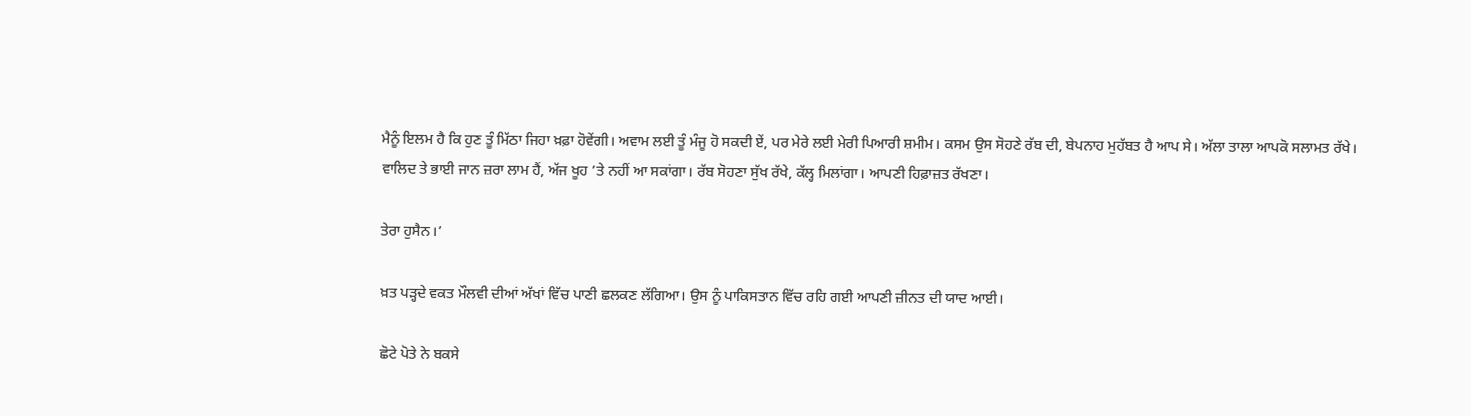ਮੈਨੂੰ ਇਲਮ ਹੈ ਕਿ ਹੁਣ ਤੂੰ ਮਿੱਠਾ ਜਿਹਾ ਖ਼ਫ਼ਾ ਹੋਵੇਂਗੀ। ਅਵਾਮ ਲਈ ਤੂੰ ਮੰਜੂ ਹੋ ਸਕਦੀ ਏਂ, ਪਰ ਮੇਰੇ ਲਈ ਮੇਰੀ ਪਿਆਰੀ ਸ਼ਮੀਮ। ਕਸਮ ਉਸ ਸੋਹਣੇ ਰੱਬ ਦੀ, ਬੇਪਨਾਹ ਮੁਹੱਬਤ ਹੈ ਆਪ ਸੇ। ਅੱਲਾ ਤਾਲਾ ਆਪਕੋ ਸਲਾਮਤ ਰੱਖੇ। ਵਾਲਿਦ ਤੇ ਭਾਈ ਜਾਨ ਜ਼ਰਾ ਲਾਮ ਹੈਂ, ਅੱਜ ਖੂਹ ’ਤੇ ਨਹੀਂ ਆ ਸਕਾਂਗਾ। ਰੱਬ ਸੋਹਣਾ ਸੁੱਖ ਰੱਖੇ, ਕੱਲ੍ਹ ਮਿਲਾਂਗਾ। ਆਪਣੀ ਹਿਫ਼ਾਜ਼ਤ ਰੱਖਣਾ।

ਤੇਰਾ ਹੁਸੈਨ।’

ਖ਼ਤ ਪੜ੍ਹਦੇ ਵਕਤ ਮੌਲਵੀ ਦੀਆਂ ਅੱਖਾਂ ਵਿੱਚ ਪਾਣੀ ਛਲਕਣ ਲੱਗਿਆ। ਉਸ ਨੂੰ ਪਾਕਿਸਤਾਨ ਵਿੱਚ ਰਹਿ ਗਈ ਆਪਣੀ ਜ਼ੀਨਤ ਦੀ ਯਾਦ ਆਈ।

ਛੋਟੇ ਪੋਤੇ ਨੇ ਬਕਸੇ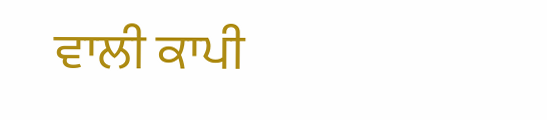ਵਾਲੀ ਕਾਪੀ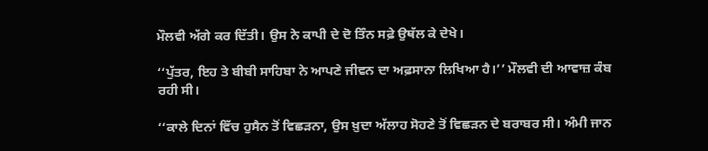ਮੌਲਵੀ ਅੱਗੇ ਕਰ ਦਿੱਤੀ। ਉਸ ਨੇ ਕਾਪੀ ਦੇ ਦੋ ਤਿੰਨ ਸਫ਼ੇ ਉਥੱਲ ਕੇ ਦੇਖੇ।

‘‘ਪੁੱਤਰ, ਇਹ ਤੇ ਬੀਬੀ ਸਾਹਿਬਾ ਨੇ ਆਪਣੇ ਜੀਵਨ ਦਾ ਅਫ਼ਸਾਨਾ ਲਿਖਿਆ ਹੈ।’’ ਮੌਲਵੀ ਦੀ ਆਵਾਜ਼ ਕੰਬ ਰਹੀ ਸੀ।

‘‘ਕਾਲੇ ਦਿਨਾਂ ਵਿੱਚ ਹੁਸੈਨ ਤੋਂ ਵਿਛੜਨਾ, ਉਸ ਖ਼ੁਦਾ ਅੱਲਾਹ ਸੋਹਣੇ ਤੋਂ ਵਿਛੜਨ ਦੇ ਬਰਾਬਰ ਸੀ। ਅੰਮੀ ਜਾਨ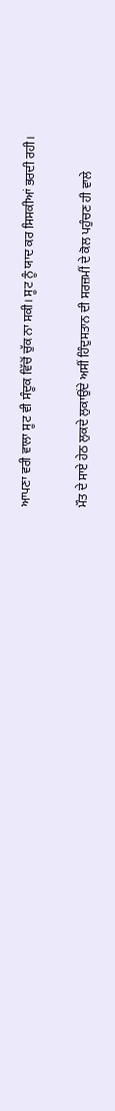ਆਪਣਾ ਵਰੀ ਵਾਲਾ ਸੂਟ ਵੀ ਸੰਦੂਕ ਵਿੱਚੋਂ ਚੁੱਕ ਨਾ ਸਕੀ। ਸੂਟ ਨੂੰ ਯਾਦ ਕਰ ਸਿਸਕੀਆਂ ਭਰਦੀ ਰਹੀ।

ਮੌਤ ਦੇ ਸਾਏ ਹੇਠ ਲੁਕਦੇ ਲੁਕਾਉਂਦੇ ਅਸੀਂ ਹਿੰਦੁਸਤਾਨ ਦੀ ਸਰਜ਼ਮੀਂ ਦੇ ਕੋਲ ਪਹੁੰਚਣ ਹੀ ਵਾਲੇ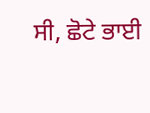ਸੀ, ਛੋਟੇ ਭਾਈ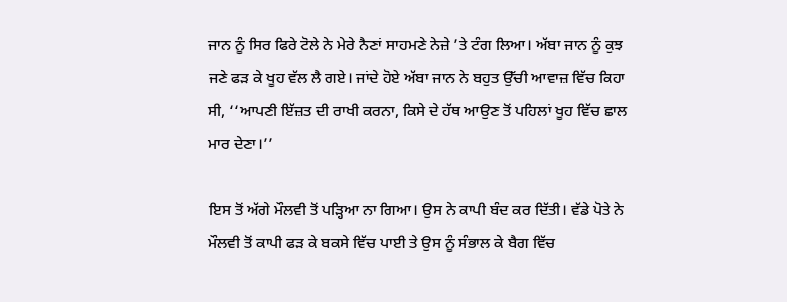ਜਾਨ ਨੂੰ ਸਿਰ ਫਿਰੇ ਟੋਲੇ ਨੇ ਮੇਰੇ ਨੈਣਾਂ ਸਾਹਮਣੇ ਨੇਜ਼ੇ ’ਤੇ ਟੰਗ ਲਿਆ। ਅੱਬਾ ਜਾਨ ਨੂੰ ਕੁਝ ਜਣੇ ਫੜ ਕੇ ਖੂਹ ਵੱਲ ਲੈ ਗਏ। ਜਾਂਦੇ ਹੋਏ ਅੱਬਾ ਜਾਨ ਨੇ ਬਹੁਤ ਉੱਚੀ ਆਵਾਜ਼ ਵਿੱਚ ਕਿਹਾ ਸੀ, ‘‘ਆਪਣੀ ਇੱਜ਼ਤ ਦੀ ਰਾਖੀ ਕਰਨਾ, ਕਿਸੇ ਦੇ ਹੱਥ ਆਉਣ ਤੋਂ ਪਹਿਲਾਂ ਖੂਹ ਵਿੱਚ ਛਾਲ ਮਾਰ ਦੇਣਾ।’’

ਇਸ ਤੋਂ ਅੱਗੇ ਮੌਲਵੀ ਤੋਂ ਪੜ੍ਹਿਆ ਨਾ ਗਿਆ। ਉਸ ਨੇ ਕਾਪੀ ਬੰਦ ਕਰ ਦਿੱਤੀ। ਵੱਡੇ ਪੋਤੇ ਨੇ ਮੌਲਵੀ ਤੋਂ ਕਾਪੀ ਫੜ ਕੇ ਬਕਸੇ ਵਿੱਚ ਪਾਈ ਤੇ ਉਸ ਨੂੰ ਸੰਭਾਲ ਕੇ ਬੈਗ ਵਿੱਚ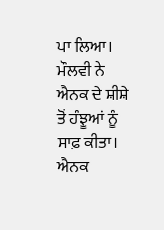ਪਾ ਲਿਆ। ਮੌਲਵੀ ਨੇ ਐਨਕ ਦੇ ਸ਼ੀਸ਼ੇ ਤੋਂ ਹੰਝੂਆਂ ਨੂੰ ਸਾਫ਼ ਕੀਤਾ। ਐਨਕ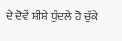ਦੇ ਦੋਵੇਂ ਸ਼ੀਸ਼ੇ ਧੁੰਦਲੇ ਹੋ ਚੁੱਕੇ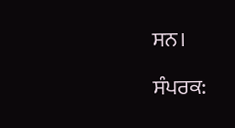ਸਨ।

ਸੰਪਰਕ: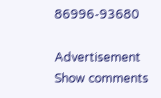86996-93680

Advertisement
Show comments